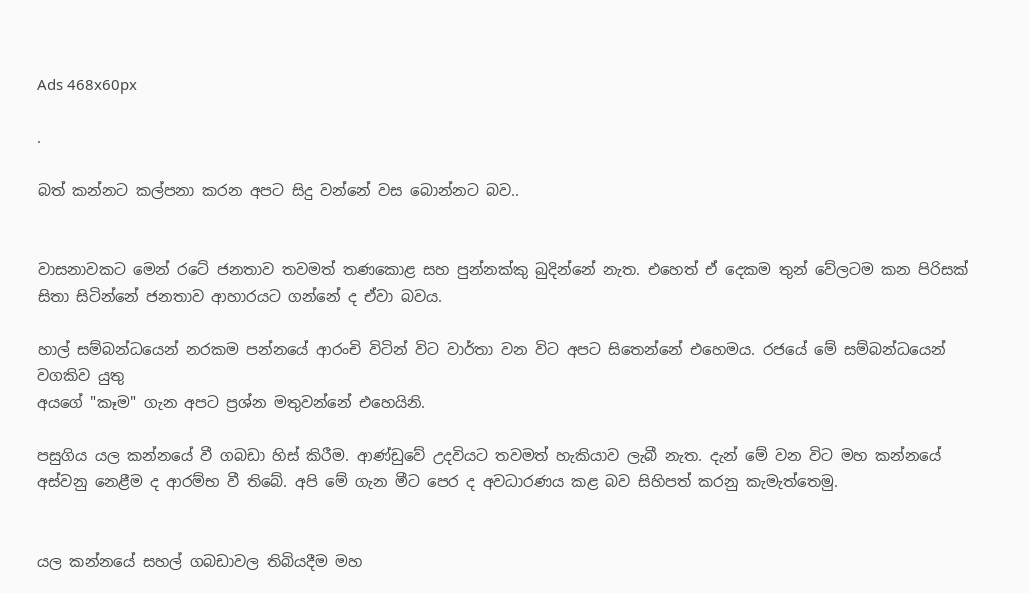Ads 468x60px

.

බත් කන්නට කල්පනා කරන අපට සිදු වන්නේ වස බොන්නට බව..


වාසනාවකට මෙන් රටේ ජනතාව තවමත් තණකොළ සහ පුන්නක්‌කු බුදින්නේ නැත. එහෙත් ඒ දෙකම තුන් වේලටම කන පිරිසක්‌ සිතා සිටින්නේ ජනතාව ආහාරයට ගන්නේ ද ඒවා බවය.

හාල් සම්බන්ධයෙන් නරකම පන්නයේ ආරංචි විටින් විට වාර්තා වන විට අපට සිතෙන්නේ එහෙමය. රජයේ මේ සම්බන්ධයෙන් වගකිව යුතු
අයගේ "කෑම" ගැන අපට ප්‍රශ්න මතුවන්නේ එහෙයිනි.

පසුගිය යල කන්නයේ වී ගබඩා හිස්‌ කිරීම. ආණ්‌ඩුවේ උදවියට තවමත් හැකියාව ලැබී නැත. දැන් මේ වන විට මහ කන්නයේ අස්‌වනු නෙළීම ද ආරම්භ වී තිබේ. අපි මේ ගැන මීට පෙර ද අවධාරණය කළ බව සිහිපත් කරනු කැමැත්තෙමු.


යල කන්නයේ සහල් ගබඩාවල තිබියදීම මහ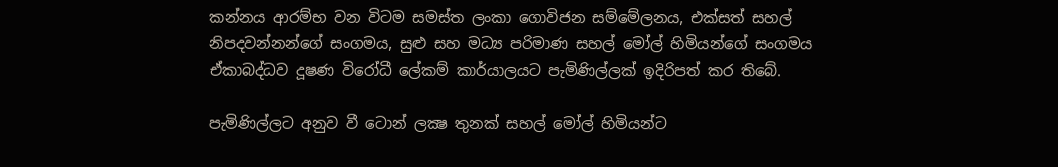කන්නය ආරම්භ වන විටම සමස්‌ත ලංකා ගොවිජන සම්මේලනය, එක්‌සත් සහල් නිපදවන්නන්ගේ සංගමය, සුළු සහ මධ්‍ය පරිමාණ සහල් මෝල් හිමියන්ගේ සංගමය ඒකාබද්ධව දූෂණ විරෝධී ලේකම් කාර්යාලයට පැමිණිල්ලක්‌ ඉදිරිපත් කර තිබේ.

පැමිණිල්ලට අනුව වී ටොන් ලක්‍ෂ තුනක්‌ සහල් මෝල් හිමියන්ට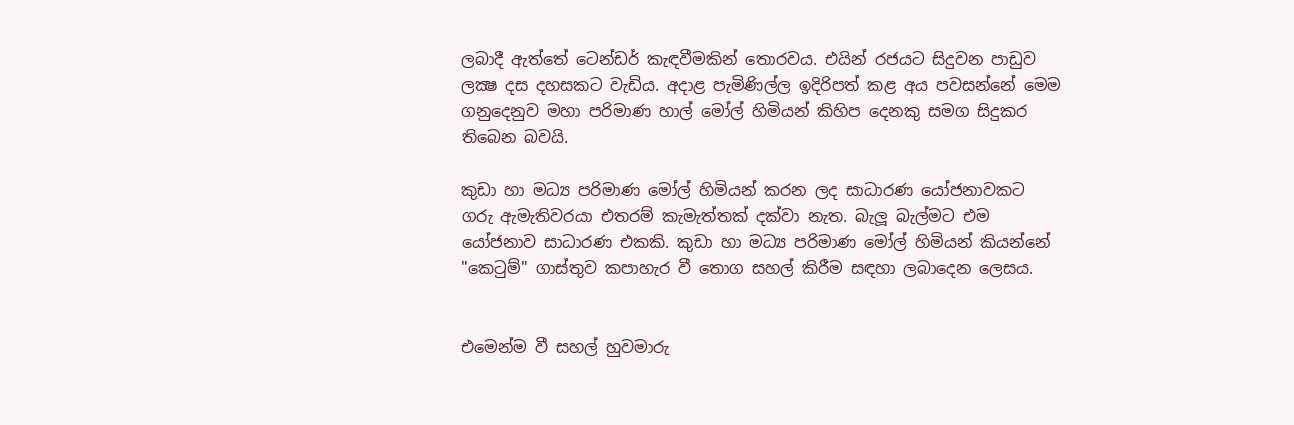ලබාදී ඇත්තේ ටෙන්ඩර් කැඳවීමකින් තොරවය. එයින් රජයට සිදුවන පාඩුව ලක්‍ෂ දස දහසකට වැඩිය. අදාළ පැමිණිල්ල ඉදිරිපත් කළ අය පවසන්නේ මෙම ගනුදෙනුව මහා පරිමාණ හාල් මෝල් හිමියන් කිහිප දෙනකු සමග සිදුකර තිබෙන බවයි.

කුඩා හා මධ්‍ය පරිමාණ මෝල් හිමියන් කරන ලද සාධාරණ යෝජනාවකට ගරු ඇමැතිවරයා එතරම් කැමැත්තක්‌ දක්‌වා නැත. බැලූ බැල්මට එම යෝජනාව සාධාරණ එකකි. කුඩා හා මධ්‍ය පරිමාණ මෝල් හිමියන් කියන්නේ "කෙටුම්" ගාස්‌තුව කපාහැර වී තොග සහල් කිරීම සඳහා ලබාදෙන ලෙසය.


එමෙන්ම වී සහල් හුවමාරු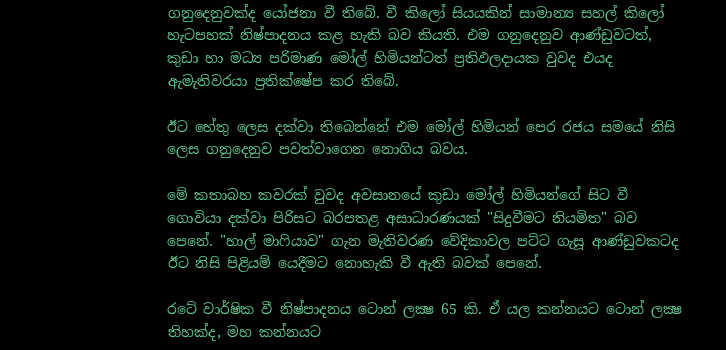ගනුදෙනුවක්‌ද යෝජනා වී තිබේ. වී කිලෝ සියයකින් සාමාන්‍ය සහල් කිලෝ හැටපහක්‌ නිෂ්පාදනය කළ හැකි බව කියති. එම ගනුදෙනුව ආණ්‌ඩුවටත්, කුඩා හා මධ්‍ය පරිමාණ මෝල් හිමියන්ටත් ප්‍රතිඵලදායක වුවද එයද ඇමැතිවරයා ප්‍රතික්‌ෂේප කර තිබේ.

ඊට හේතු ලෙස දක්‌වා තිබෙන්නේ එම මෝල් හිමියන් පෙර රජය සමයේ නිසි ලෙස ගනුදෙනුව පවත්වාගෙන නොගිය බවය.

මේ කතාබහ කවරක්‌ වුවද අවසානයේ කුඩා මෝල් හිමියන්ගේ සිට වී ගොවියා දක්‌වා පිරිසට බරපතළ අසාධාරණයක්‌ "සිදුවීමට නියමිත" බව පෙනේ. "හාල් මාෆියාව" ගැන මැතිවරණ වේදිකාවල පට්‌ට ගැසූ ආණ්‌ඩුවකටද ඊට නිසි පිළියම් යෙදීමට නොහැකි වී ඇති බවක්‌ පෙනේ.

රටේ වාර්ෂික වී නිෂ්පාදනය ටොන් ලක්‍ෂ 65 කි. ඒ යල කන්නයට ටොන් ලක්‍ෂ තිහක්‌ද, මහ කන්නයට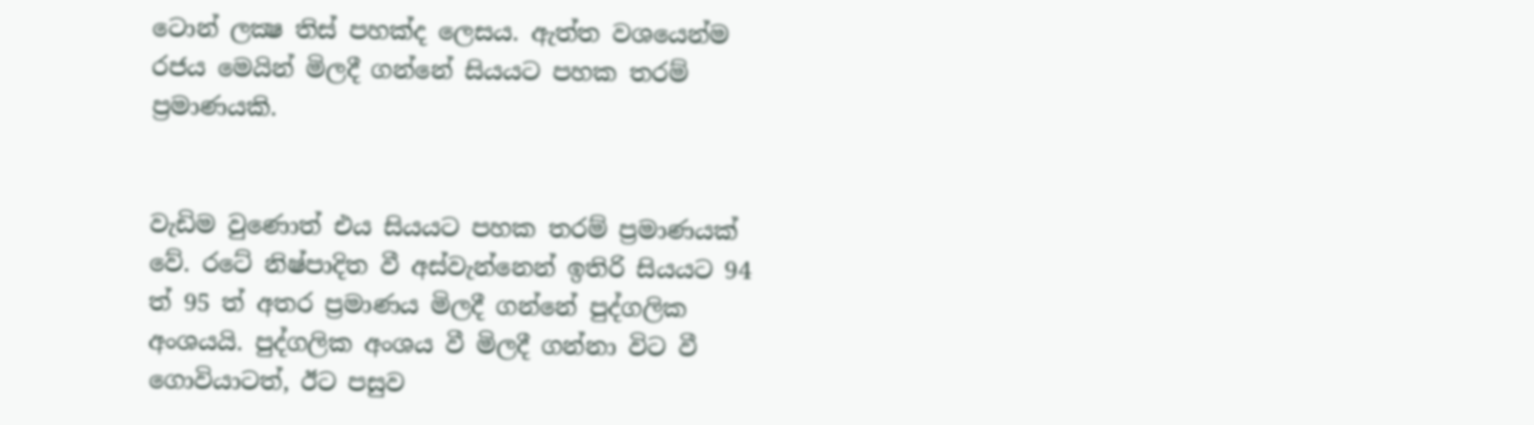ටොන් ලක්‍ෂ තිස්‌ පහක්‌ද ලෙසය. ඇත්ත වශයෙන්ම රජය මෙයින් මිලදී ගන්නේ සියයට පහක තරම් ප්‍රමාණයකි.


වැඩිම වුණොත් එය සියයට පහක තරම් ප්‍රමාණයක්‌ වේ. රටේ නිෂ්පාදිත වී අස්‌වැන්නෙන් ඉතිරි සියයට 94 ත් 95 ත් අතර ප්‍රමාණය මිලදී ගන්නේ පුද්ගලික අංශයයි. පුද්ගලික අංශය වී මිලදී ගන්නා විට වී ගොවියාටත්, ඊට පසුව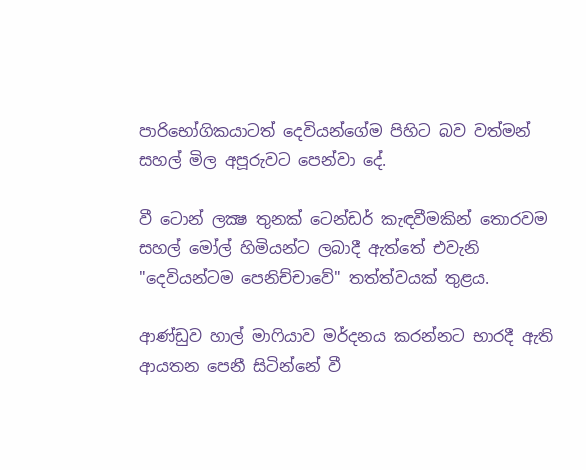පාරිභෝගිකයාටත් දෙවියන්ගේම පිහිට බව වත්මන් සහල් මිල අපූරුවට පෙන්වා දේ.

වී ටොන් ලක්‍ෂ තුනක්‌ ටෙන්ඩර් කැඳවීමකින් තොරවම සහල් මෝල් හිමියන්ට ලබාදී ඇත්තේ එවැනි "දෙවියන්ටම පෙනිච්චාවේ" තත්ත්වයක්‌ තුළය.

ආණ්‌ඩුව හාල් මාෆියාව මර්දනය කරන්නට භාරදී ඇති ආයතන පෙනී සිටින්නේ වී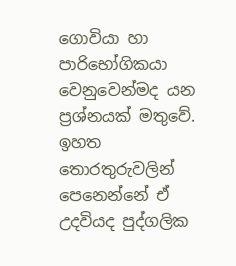ගොවියා හා පාරිභෝගිකයා වෙනුවෙන්මද යන ප්‍රශ්නයක්‌ මතුවේ. ඉහත තොරතුරුවලින් පෙනෙන්නේ ඒ උදවියද පුද්ගලික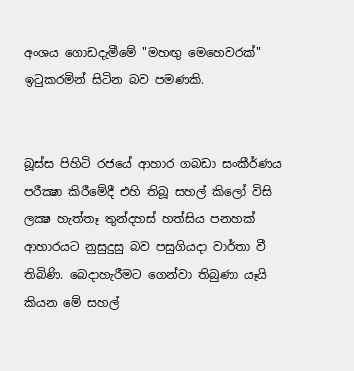අංශය ගොඩදැමීමේ "මහඟු මෙහෙවරක්‌" ඉටුකරමින් සිටින බව පමණකි.


බූස්‌ස පිහිටි රජයේ ආහාර ගබඩා සංකීර්ණය පරීක්‍ෂා කිරීමේදී එහි තිබූ සහල් කිලෝ විසි ලක්‍ෂ හැත්තෑ තුන්දහස්‌ හත්සිය පනහක්‌ ආහාරයට නුසුදුසු බව පසුගියදා වාර්තා වී තිබිණි. බෙදාහැරීමට ගෙන්වා තිබුණා යෑයි කියන මේ සහල්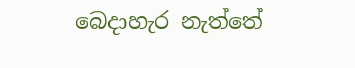බෙදාහැර නැත්තේ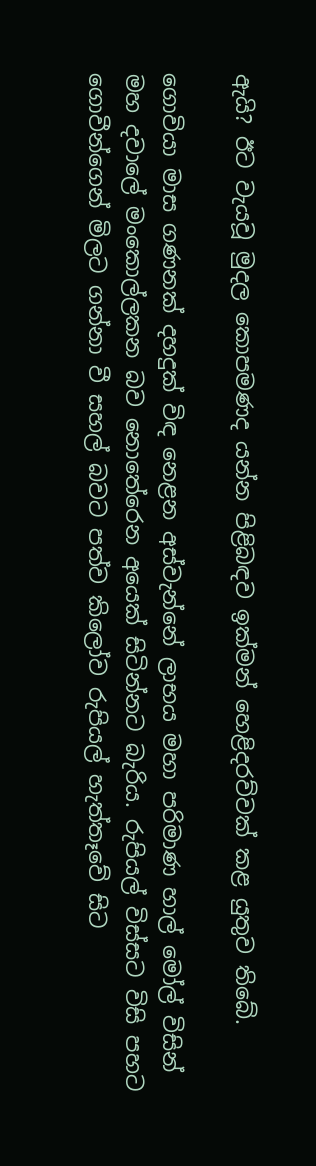ඇයි? ඊට වැයවූ මුදල කොපමණද යන්න පිළිබඳව ඉක්‌මන් හෙළිදරව්වක්‌ කළ යුතුව තිබේ.

ගොවියා මාස ගණනක්‌ දහදුක්‌ විඳ නෙළන අස්‌වැන්නේ ලාභය මහා පරිමාණ හාල් මෝල් විසින් මහ දවාලේ මංකොල්ලකන බව නොතේරෙන අයෙක්‌ සිටින්නට බැරිය. රුපියල් විස්‌සට විසි පහට ගොවීන්ගෙන් මිලට ගන්නා වී සහල් බවට පත්ව කිලෝව රුපියල් හැත්තෑවේ සිට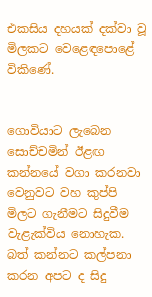එකසිය දහයක්‌ දක්‌වා වූ මිලකට වෙළෙඳපොළේ විකිණේ.


ගොවියාට ලැබෙන සොච්චමින් ඊළඟ කන්නයේ වගා කරනවා වෙනුවට වහ කුප්පි මිලට ගැනීමට සිදුවීම වැළැක්‌විය නොහැක. බත් කන්නට කල්පනා කරන අපට ද සිදු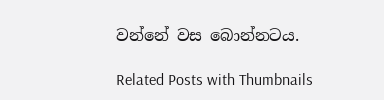වන්නේ වස බොන්නටය.

Related Posts with Thumbnails